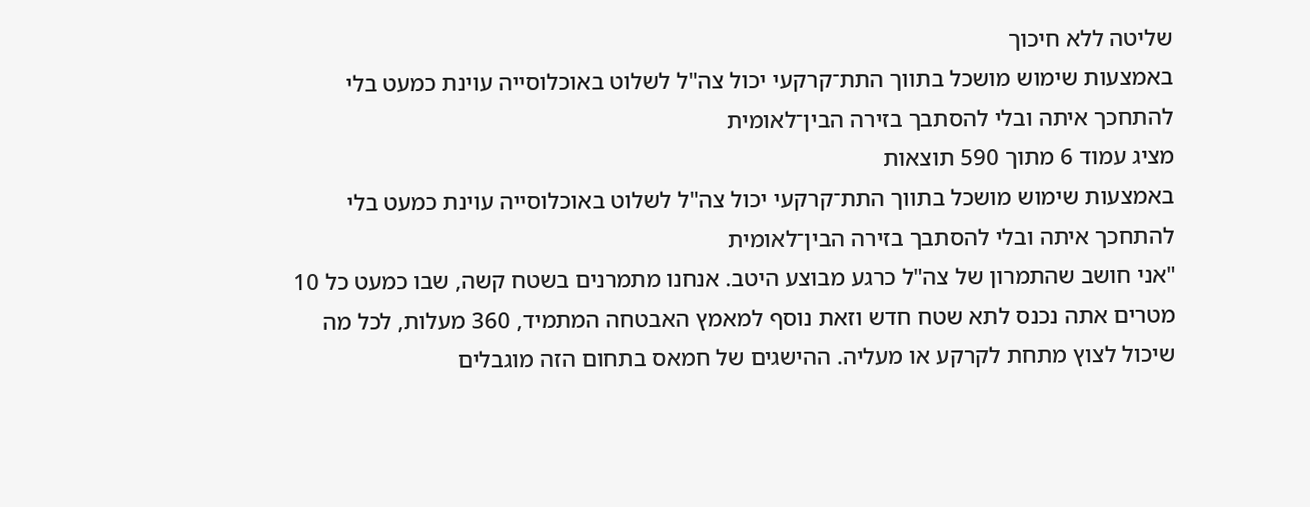שליטה ללא חיכוך
באמצעות שימוש מושכל בתווך התת־קרקעי יכול צה"ל לשלוט באוכלוסייה עוינת כמעט בלי להתחכך איתה ובלי להסתבך בזירה הבין־לאומית
מציג עמוד 6 מתוך 590 תוצאות
באמצעות שימוש מושכל בתווך התת־קרקעי יכול צה"ל לשלוט באוכלוסייה עוינת כמעט בלי להתחכך איתה ובלי להסתבך בזירה הבין־לאומית
"אני חושב שהתמרון של צה"ל כרגע מבוצע היטב. אנחנו מתמרנים בשטח קשה, שבו כמעט כל 10 מטרים אתה נכנס לתא שטח חדש וזאת נוסף למאמץ האבטחה המתמיד, 360 מעלות, לכל מה שיכול לצוץ מתחת לקרקע או מעליה. ההישגים של חמאס בתחום הזה מוגבלים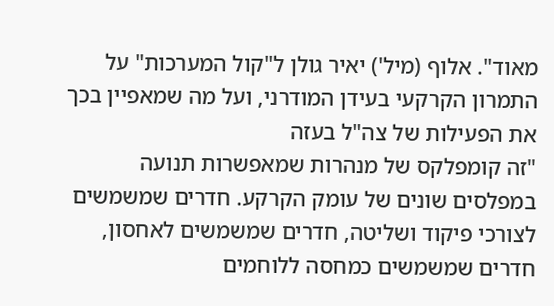מאוד". אלוף (מיל') יאיר גולן ל"קול המערכות" על התמרון הקרקעי בעידן המודרני, ועל מה שמאפיין בכך את הפעילות של צה"ל בעזה
"זה קומפלקס של מנהרות שמאפשרות תנועה במפלסים שונים של עומק הקרקע. חדרים שמשמשים לצורכי פיקוד ושליטה, חדרים שמשמשים לאחסון, חדרים שמשמשים כמחסה ללוחמים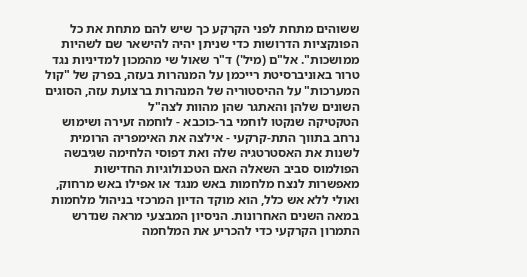ששוהים מתחת לפני הקרקע כך שיש להם מתחת את כל הפונקציות הדרושות כדי שניתן יהיה להישאר שם לשהיות ממושכות". אל"ם (מיל') ד"ר שאול שי מהמכון למדיניות נגד טרור באוניברסיטת רייכמן על המנהרות בעזה, בפרק של "קול המערכות" על ההיסטוריה של המנהרות ברצועת עזה, הסוגים השונים שלהן והאתגר שהן מהוות לצה"ל
הטקטיקה שנקטו לוחמי בר-כוכבא - לוחמה זעירה ושימוש נרחב בתווך התת-קרקעי - אילצה את האימפריה הרומית לשנות את האסטרטגיה שלה ואת דפוסי הלחימה שגיבשה
הפולמוס סביב השאלה האם הטכנולוגיות החדישות מאפשרות לנצח מלחמות באש מנגד או אפילו באש מרחוק, ואולי ללא אש כלל, הוא מוקד הדיון המרכזי בניהול מלחמות במאה השנים האחרונות. הניסיון המבצעי מראה שנדרש התמרון הקרקעי כדי להכריע את המלחמה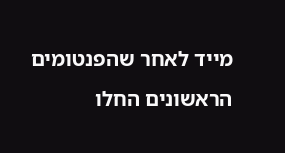מייד לאחר שהפנטומים הראשונים החלו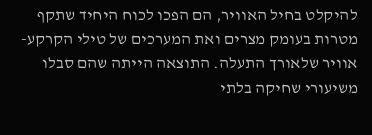להיקלט בחיל האוויר, הם הפכו לכוח היחיד שתקף מטרות בעומק מצרים ואת המערכים של טילי הקרקע-אוויר שלאורך התעלה. התוצאה הייתה שהם סבלו משיעורי שחיקה בלתי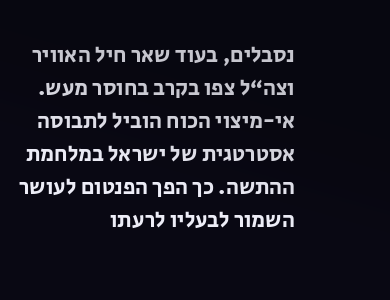נסבלים, בעוד שאר חיל האוויר וצה“ל צפו בקרב בחוסר מעש. אי-מיצוי הכוח הוביל לתבוסה אסטרטגית של ישראל במלחמת ההתשה. כך הפך הפנטום לעושר השמור לבעליו לרעתו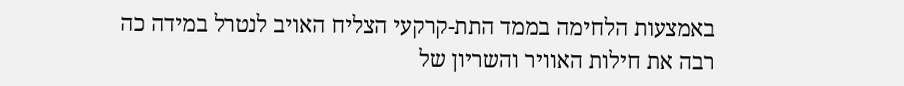באמצעות הלחימה בממד התת-קרקעי הצליח האויב לנטרל במידה כה רבה את חילות האוויר והשריון של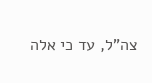צה"ל, עד כי אלה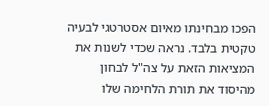הפכו מבחינתו מאיום אסטרטגי לבעיה טקטית בלבד. נראה שכדי לשנות את המציאות הזאת על צה"ל לבחון מהיסוד את תורת הלחימה שלו